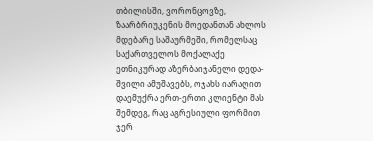თბილისში, ვორონცოვზე, ზაარბრიუკენის მოედანთან ახლოს მდებარე საშაურმეში, რომელსაც საქართველოს მოქალაქე ეთნიკურად აზერბაიჯანელი დედა-შვილი ამუშავებს, ოჯახს იარაღით დაემუქრა ერთ-ერთი კლიენტი მას შემდეგ, რაც აგრესიული ფორმით ჯერ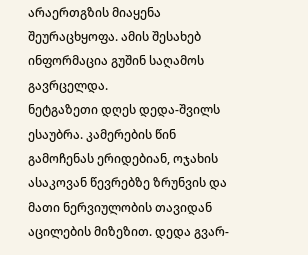არაერთგზის მიაყენა შეურაცხყოფა. ამის შესახებ ინფორმაცია გუშინ საღამოს გავრცელდა.
ნეტგაზეთი დღეს დედა-შვილს ესაუბრა. კამერების წინ გამოჩენას ერიდებიან, ოჯახის ასაკოვან წევრებზე ზრუნვის და მათი ნერვიულობის თავიდან აცილების მიზეზით. დედა გვარ-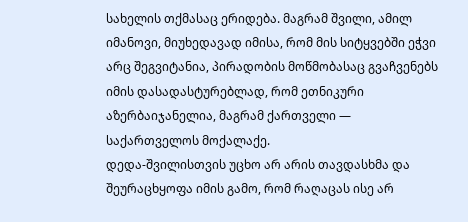სახელის თქმასაც ერიდება. მაგრამ შვილი, ამილ იმანოვი, მიუხედავად იმისა, რომ მის სიტყვებში ეჭვი არც შეგვიტანია, პირადობის მოწმობასაც გვაჩვენებს იმის დასადასტურებლად, რომ ეთნიკური აზერბაიჯანელია, მაგრამ ქართველი — საქართველოს მოქალაქე.
დედა-შვილისთვის უცხო არ არის თავდასხმა და შეურაცხყოფა იმის გამო, რომ რაღაცას ისე არ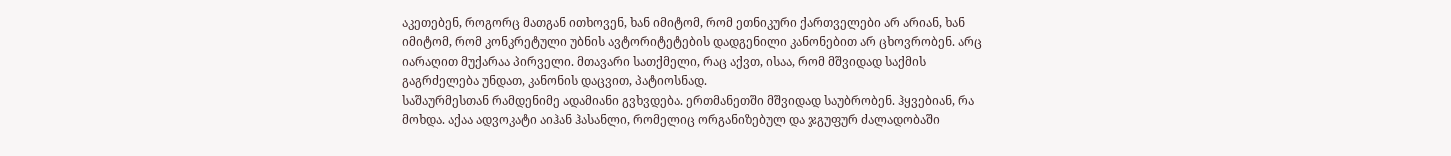აკეთებენ, როგორც მათგან ითხოვენ, ხან იმიტომ, რომ ეთნიკური ქართველები არ არიან, ხან იმიტომ, რომ კონკრეტული უბნის ავტორიტეტების დადგენილი კანონებით არ ცხოვრობენ. არც იარაღით მუქარაა პირველი. მთავარი სათქმელი, რაც აქვთ, ისაა, რომ მშვიდად საქმის გაგრძელება უნდათ, კანონის დაცვით, პატიოსნად.
საშაურმესთან რამდენიმე ადამიანი გვხვდება. ერთმანეთში მშვიდად საუბრობენ. ჰყვებიან, რა მოხდა. აქაა ადვოკატი აიჰან ჰასანლი, რომელიც ორგანიზებულ და ჯგუფურ ძალადობაში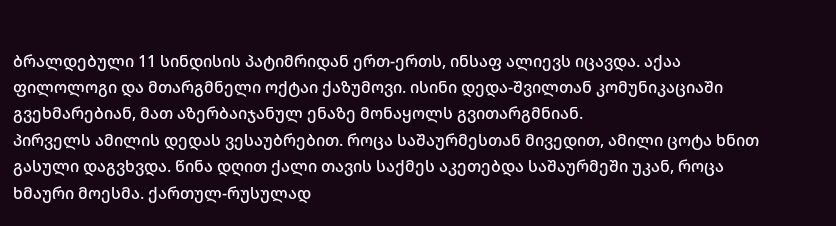ბრალდებული 11 სინდისის პატიმრიდან ერთ-ერთს, ინსაფ ალიევს იცავდა. აქაა ფილოლოგი და მთარგმნელი ოქტაი ქაზუმოვი. ისინი დედა-შვილთან კომუნიკაციაში გვეხმარებიან, მათ აზერბაიჯანულ ენაზე მონაყოლს გვითარგმნიან.
პირველს ამილის დედას ვესაუბრებით. როცა საშაურმესთან მივედით, ამილი ცოტა ხნით გასული დაგვხვდა. წინა დღით ქალი თავის საქმეს აკეთებდა საშაურმეში უკან, როცა ხმაური მოესმა. ქართულ-რუსულად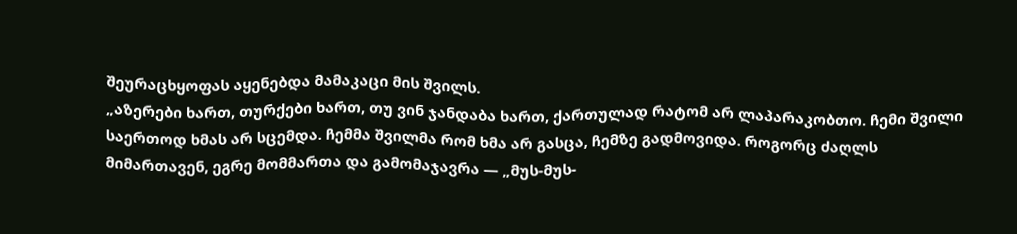შეურაცხყოფას აყენებდა მამაკაცი მის შვილს.
„აზერები ხართ, თურქები ხართ, თუ ვინ ჯანდაბა ხართ, ქართულად რატომ არ ლაპარაკობთო. ჩემი შვილი საერთოდ ხმას არ სცემდა. ჩემმა შვილმა რომ ხმა არ გასცა, ჩემზე გადმოვიდა. როგორც ძაღლს მიმართავენ, ეგრე მომმართა და გამომაჯავრა — „მუს-მუს-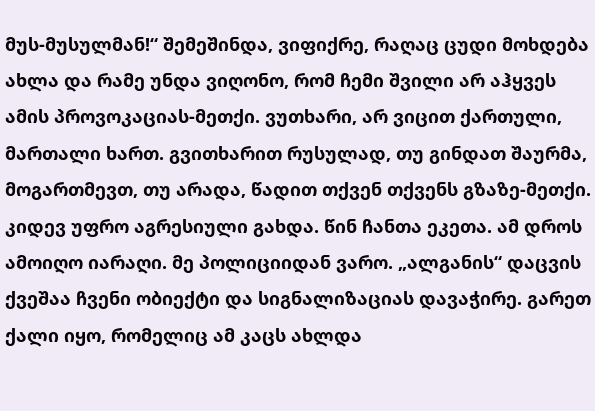მუს-მუსულმან!“ შემეშინდა, ვიფიქრე, რაღაც ცუდი მოხდება ახლა და რამე უნდა ვიღონო, რომ ჩემი შვილი არ აჰყვეს ამის პროვოკაციას-მეთქი. ვუთხარი, არ ვიცით ქართული, მართალი ხართ. გვითხარით რუსულად, თუ გინდათ შაურმა, მოგართმევთ, თუ არადა, წადით თქვენ თქვენს გზაზე-მეთქი. კიდევ უფრო აგრესიული გახდა. წინ ჩანთა ეკეთა. ამ დროს ამოიღო იარაღი. მე პოლიციიდან ვარო. „ალგანის“ დაცვის ქვეშაა ჩვენი ობიექტი და სიგნალიზაციას დავაჭირე. გარეთ ქალი იყო, რომელიც ამ კაცს ახლდა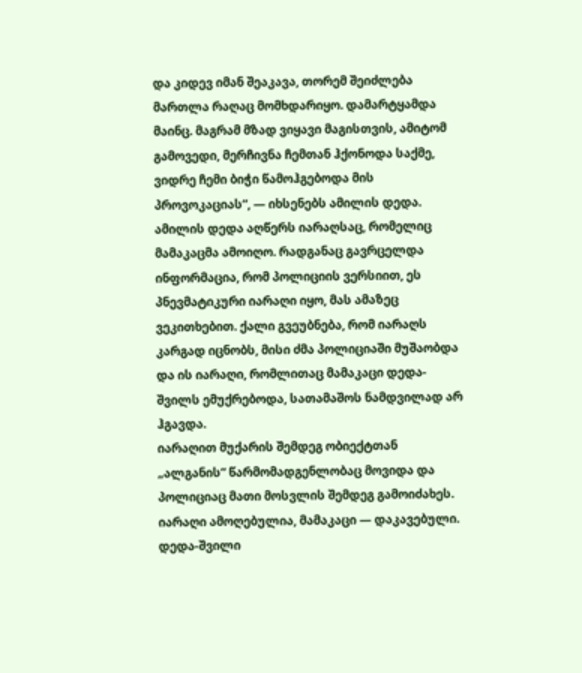და კიდევ იმან შეაკავა, თორემ შეიძლება მართლა რაღაც მომხდარიყო. დამარტყამდა მაინც. მაგრამ მზად ვიყავი მაგისთვის, ამიტომ გამოვედი, მერჩივნა ჩემთან ჰქონოდა საქმე, ვიდრე ჩემი ბიჭი წამოჰგებოდა მის პროვოკაციას“, — იხსენებს ამილის დედა.
ამილის დედა აღწერს იარაღსაც, რომელიც მამაკაცმა ამოიღო. რადგანაც გავრცელდა ინფორმაცია, რომ პოლიციის ვერსიით, ეს პნევმატიკური იარაღი იყო, მას ამაზეც ვეკითხებით. ქალი გვეუბნება, რომ იარაღს კარგად იცნობს, მისი ძმა პოლიციაში მუშაობდა და ის იარაღი, რომლითაც მამაკაცი დედა-შვილს ემუქრებოდა, სათამაშოს ნამდვილად არ ჰგავდა.
იარაღით მუქარის შემდეგ ობიექტთან „ალგანის“ წარმომადგენლობაც მოვიდა და პოლიციაც მათი მოსვლის შემდეგ გამოიძახეს. იარაღი ამოღებულია, მამაკაცი — დაკავებული. დედა-შვილი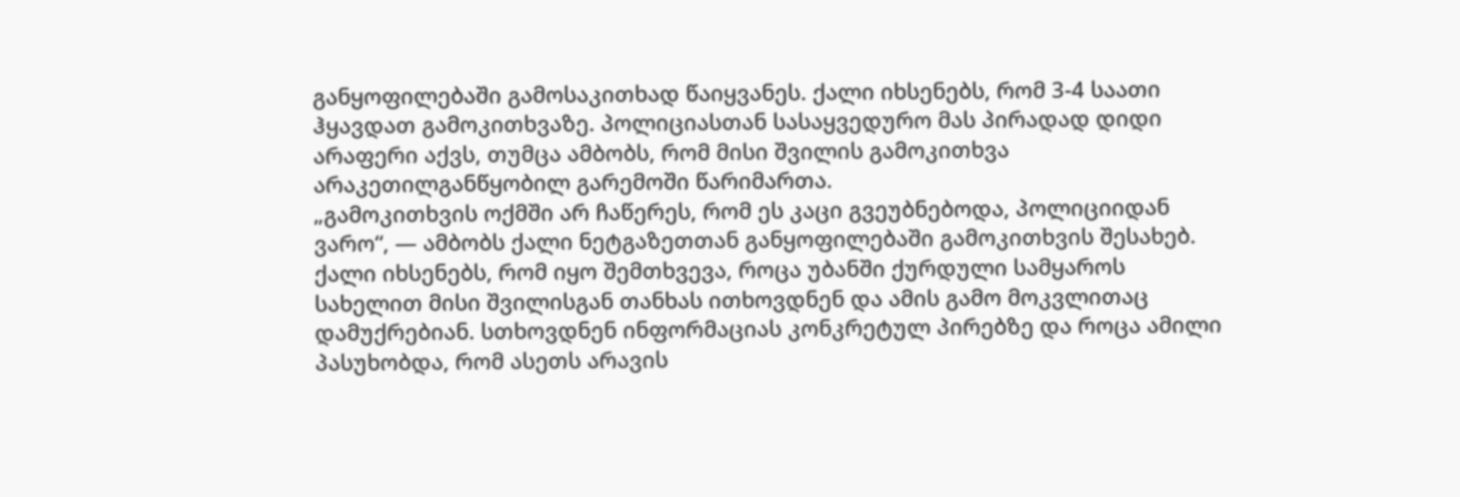განყოფილებაში გამოსაკითხად წაიყვანეს. ქალი იხსენებს, რომ 3-4 საათი ჰყავდათ გამოკითხვაზე. პოლიციასთან სასაყვედურო მას პირადად დიდი არაფერი აქვს, თუმცა ამბობს, რომ მისი შვილის გამოკითხვა არაკეთილგანწყობილ გარემოში წარიმართა.
„გამოკითხვის ოქმში არ ჩაწერეს, რომ ეს კაცი გვეუბნებოდა, პოლიციიდან ვარო“, — ამბობს ქალი ნეტგაზეთთან განყოფილებაში გამოკითხვის შესახებ.
ქალი იხსენებს, რომ იყო შემთხვევა, როცა უბანში ქურდული სამყაროს სახელით მისი შვილისგან თანხას ითხოვდნენ და ამის გამო მოკვლითაც დამუქრებიან. სთხოვდნენ ინფორმაციას კონკრეტულ პირებზე და როცა ამილი პასუხობდა, რომ ასეთს არავის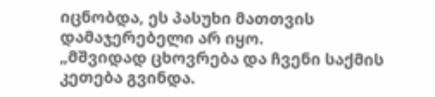იცნობდა, ეს პასუხი მათთვის დამაჯერებელი არ იყო.
„მშვიდად ცხოვრება და ჩვენი საქმის კეთება გვინდა.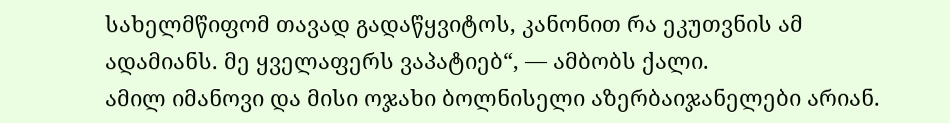სახელმწიფომ თავად გადაწყვიტოს, კანონით რა ეკუთვნის ამ ადამიანს. მე ყველაფერს ვაპატიებ“, — ამბობს ქალი.
ამილ იმანოვი და მისი ოჯახი ბოლნისელი აზერბაიჯანელები არიან.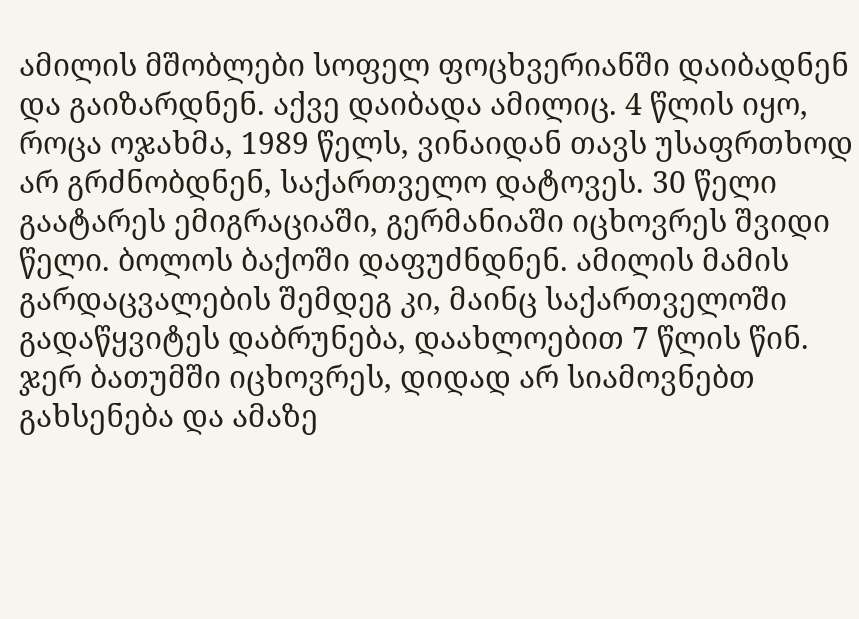ამილის მშობლები სოფელ ფოცხვერიანში დაიბადნენ და გაიზარდნენ. აქვე დაიბადა ამილიც. 4 წლის იყო, როცა ოჯახმა, 1989 წელს, ვინაიდან თავს უსაფრთხოდ არ გრძნობდნენ, საქართველო დატოვეს. 30 წელი გაატარეს ემიგრაციაში, გერმანიაში იცხოვრეს შვიდი წელი. ბოლოს ბაქოში დაფუძნდნენ. ამილის მამის გარდაცვალების შემდეგ კი, მაინც საქართველოში გადაწყვიტეს დაბრუნება, დაახლოებით 7 წლის წინ. ჯერ ბათუმში იცხოვრეს, დიდად არ სიამოვნებთ გახსენება და ამაზე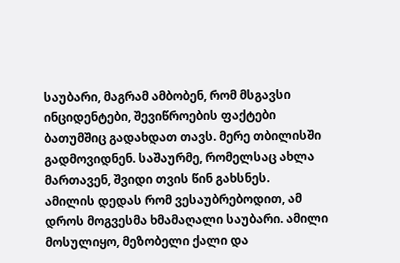საუბარი, მაგრამ ამბობენ, რომ მსგავსი ინციდენტები, შევიწროების ფაქტები ბათუმშიც გადახდათ თავს. მერე თბილისში გადმოვიდნენ. საშაურმე, რომელსაც ახლა მართავენ, შვიდი თვის წინ გახსნეს.
ამილის დედას რომ ვესაუბრებოდით, ამ დროს მოგვესმა ხმამაღალი საუბარი. ამილი მოსულიყო, მეზობელი ქალი და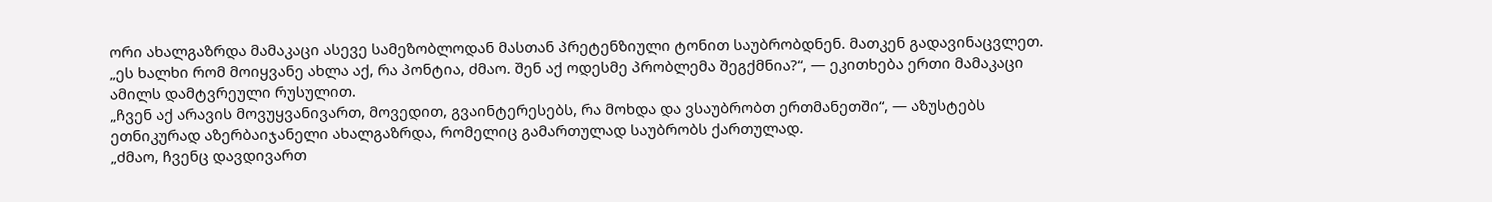ორი ახალგაზრდა მამაკაცი ასევე სამეზობლოდან მასთან პრეტენზიული ტონით საუბრობდნენ. მათკენ გადავინაცვლეთ.
„ეს ხალხი რომ მოიყვანე ახლა აქ, რა პონტია, ძმაო. შენ აქ ოდესმე პრობლემა შეგქმნია?“, — ეკითხება ერთი მამაკაცი ამილს დამტვრეული რუსულით.
„ჩვენ აქ არავის მოვუყვანივართ, მოვედით, გვაინტერესებს, რა მოხდა და ვსაუბრობთ ერთმანეთში“, — აზუსტებს ეთნიკურად აზერბაიჯანელი ახალგაზრდა, რომელიც გამართულად საუბრობს ქართულად.
„ძმაო, ჩვენც დავდივართ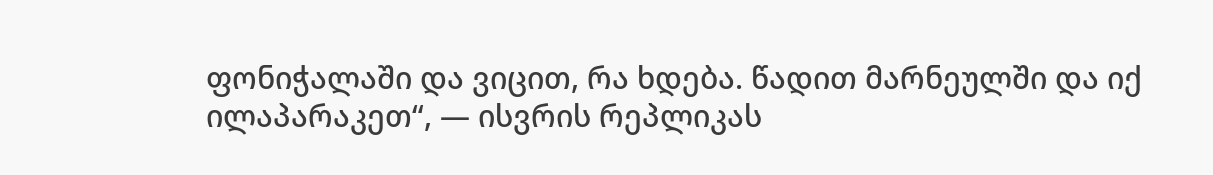ფონიჭალაში და ვიცით, რა ხდება. წადით მარნეულში და იქ ილაპარაკეთ“, — ისვრის რეპლიკას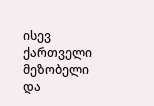ისევ ქართველი მეზობელი და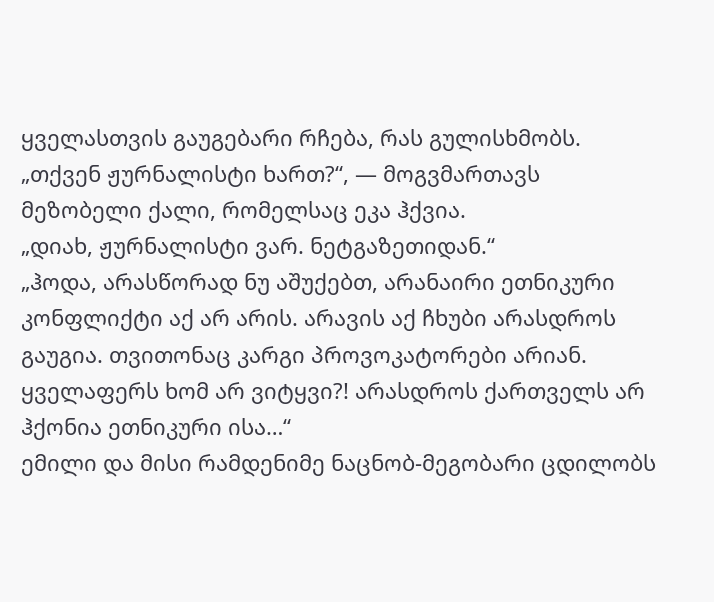ყველასთვის გაუგებარი რჩება, რას გულისხმობს.
„თქვენ ჟურნალისტი ხართ?“, — მოგვმართავს მეზობელი ქალი, რომელსაც ეკა ჰქვია.
„დიახ, ჟურნალისტი ვარ. ნეტგაზეთიდან.“
„ჰოდა, არასწორად ნუ აშუქებთ, არანაირი ეთნიკური კონფლიქტი აქ არ არის. არავის აქ ჩხუბი არასდროს გაუგია. თვითონაც კარგი პროვოკატორები არიან. ყველაფერს ხომ არ ვიტყვი?! არასდროს ქართველს არ ჰქონია ეთნიკური ისა…“
ემილი და მისი რამდენიმე ნაცნობ-მეგობარი ცდილობს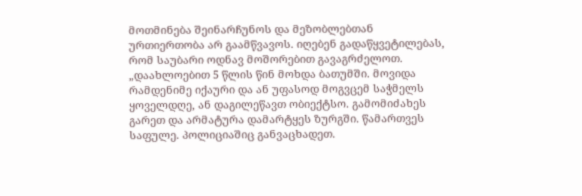მოთმინება შეინარჩუნოს და მეზობლებთან ურთიერთობა არ გაამწვავოს. იღებენ გადაწყვეტილებას, რომ საუბარი ოდნავ მოშორებით გავაგრძელოთ.
„დაახლოებით 5 წლის წინ მოხდა ბათუმში. მოვიდა რამდენიმე იქაური და ან უფასოდ მოგვცემ საჭმელს ყოველდღე, ან დაგილეწავთ ობიექტსო. გამომიძახეს გარეთ და არმატურა დამარტყეს ზურგში. წამართვეს საფულე. პოლიციაშიც განვაცხადეთ.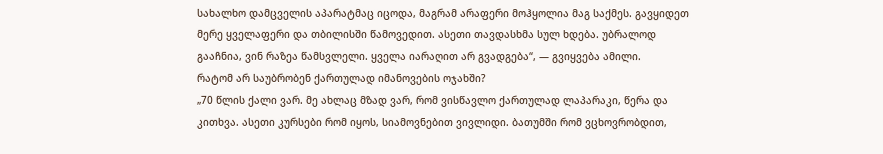სახალხო დამცველის აპარატმაც იცოდა, მაგრამ არაფერი მოჰყოლია მაგ საქმეს. გავყიდეთ მერე ყველაფერი და თბილისში წამოვედით. ასეთი თავდასხმა სულ ხდება. უბრალოდ გააჩნია, ვინ რაზეა წამსვლელი. ყველა იარაღით არ გვადგება“, — გვიყვება ამილი.
რატომ არ საუბრობენ ქართულად იმანოვების ოჯახში?
„70 წლის ქალი ვარ. მე ახლაც მზად ვარ, რომ ვისწავლო ქართულად ლაპარაკი, წერა და კითხვა. ასეთი კურსები რომ იყოს, სიამოვნებით ვივლიდი. ბათუმში რომ ვცხოვრობდით,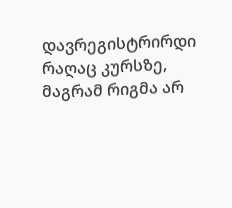დავრეგისტრირდი რაღაც კურსზე, მაგრამ რიგმა არ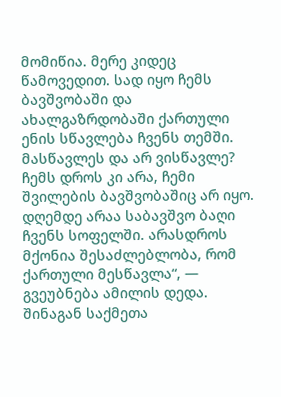მომიწია. მერე კიდეც წამოვედით. სად იყო ჩემს ბავშვობაში და ახალგაზრდობაში ქართული ენის სწავლება ჩვენს თემში. მასწავლეს და არ ვისწავლე? ჩემს დროს კი არა, ჩემი შვილების ბავშვობაშიც არ იყო. დღემდე არაა საბავშვო ბაღი ჩვენს სოფელში. არასდროს მქონია შესაძლებლობა, რომ ქართული მესწავლა“, — გვეუბნება ამილის დედა.
შინაგან საქმეთა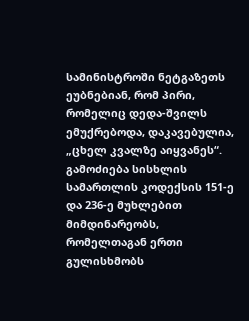სამინისტროში ნეტგაზეთს ეუბნებიან, რომ პირი, რომელიც დედა-შვილს ემუქრებოდა, დაკავებულია, „ცხელ კვალზე აიყვანეს“. გამოძიება სისხლის სამართლის კოდექსის 151-ე და 236-ე მუხლებით მიმდინარეობს, რომელთაგან ერთი გულისხმობს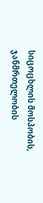სიცოცხლის მოსპობის, ჯანმრთელობის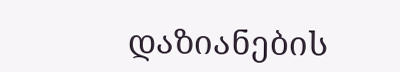დაზიანების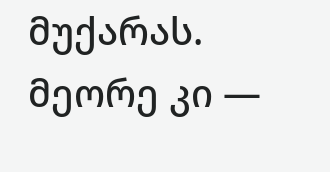მუქარას. მეორე კი —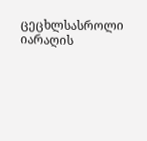ცეცხლსასროლი იარაღის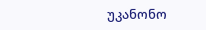უკანონო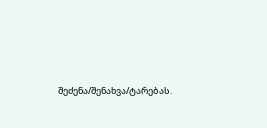შეძენა/შენახვა/ტარებას.